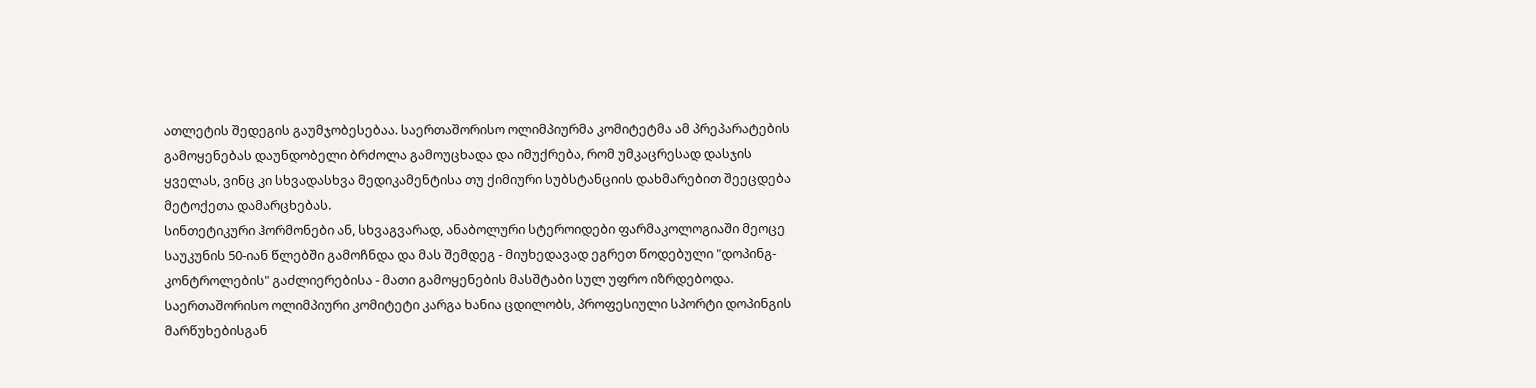ათლეტის შედეგის გაუმჯობესებაა. საერთაშორისო ოლიმპიურმა კომიტეტმა ამ პრეპარატების გამოყენებას დაუნდობელი ბრძოლა გამოუცხადა და იმუქრება, რომ უმკაცრესად დასჯის ყველას, ვინც კი სხვადასხვა მედიკამენტისა თუ ქიმიური სუბსტანციის დახმარებით შეეცდება მეტოქეთა დამარცხებას.
სინთეტიკური ჰორმონები ან, სხვაგვარად, ანაბოლური სტეროიდები ფარმაკოლოგიაში მეოცე საუკუნის 50-იან წლებში გამოჩნდა და მას შემდეგ - მიუხედავად ეგრეთ წოდებული "დოპინგ-კონტროლების" გაძლიერებისა - მათი გამოყენების მასშტაბი სულ უფრო იზრდებოდა.
საერთაშორისო ოლიმპიური კომიტეტი კარგა ხანია ცდილობს, პროფესიული სპორტი დოპინგის მარწუხებისგან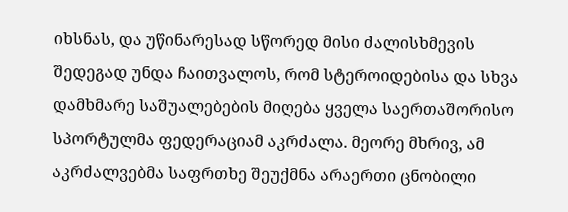იხსნას, და უწინარესად სწორედ მისი ძალისხმევის შედეგად უნდა ჩაითვალოს, რომ სტეროიდებისა და სხვა დამხმარე საშუალებების მიღება ყველა საერთაშორისო სპორტულმა ფედერაციამ აკრძალა. მეორე მხრივ, ამ აკრძალვებმა საფრთხე შეუქმნა არაერთი ცნობილი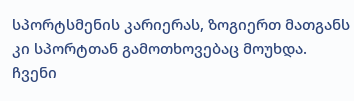სპორტსმენის კარიერას, ზოგიერთ მათგანს კი სპორტთან გამოთხოვებაც მოუხდა.
ჩვენი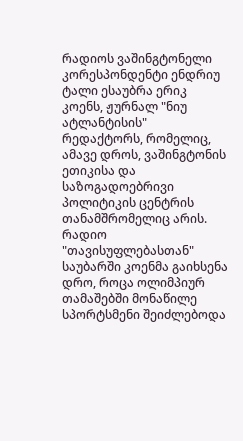რადიოს ვაშინგტონელი კორესპონდენტი ენდრიუ ტალი ესაუბრა ერიკ კოენს, ჟურნალ "ნიუ ატლანტისის" რედაქტორს, რომელიც, ამავე დროს, ვაშინგტონის ეთიკისა და საზოგადოებრივი პოლიტიკის ცენტრის თანამშრომელიც არის. რადიო "თავისუფლებასთან" საუბარში კოენმა გაიხსენა დრო, როცა ოლიმპიურ თამაშებში მონაწილე სპორტსმენი შეიძლებოდა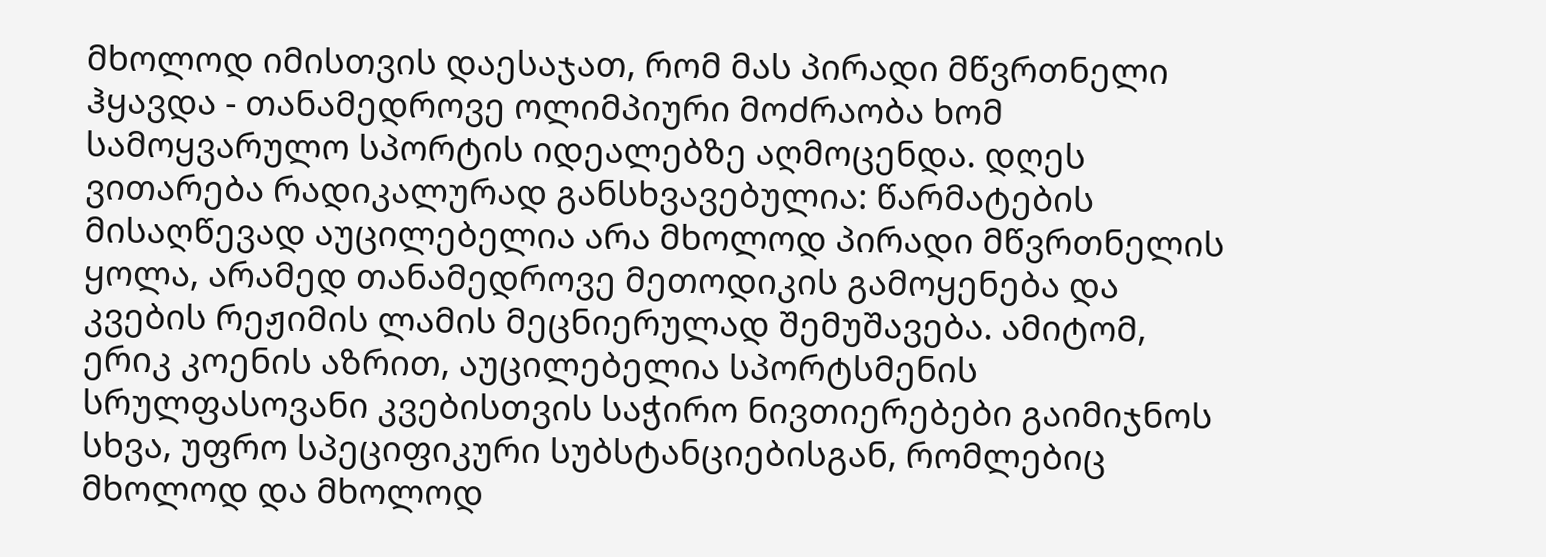მხოლოდ იმისთვის დაესაჯათ, რომ მას პირადი მწვრთნელი ჰყავდა - თანამედროვე ოლიმპიური მოძრაობა ხომ სამოყვარულო სპორტის იდეალებზე აღმოცენდა. დღეს ვითარება რადიკალურად განსხვავებულია: წარმატების მისაღწევად აუცილებელია არა მხოლოდ პირადი მწვრთნელის ყოლა, არამედ თანამედროვე მეთოდიკის გამოყენება და კვების რეჟიმის ლამის მეცნიერულად შემუშავება. ამიტომ, ერიკ კოენის აზრით, აუცილებელია სპორტსმენის სრულფასოვანი კვებისთვის საჭირო ნივთიერებები გაიმიჯნოს სხვა, უფრო სპეციფიკური სუბსტანციებისგან, რომლებიც მხოლოდ და მხოლოდ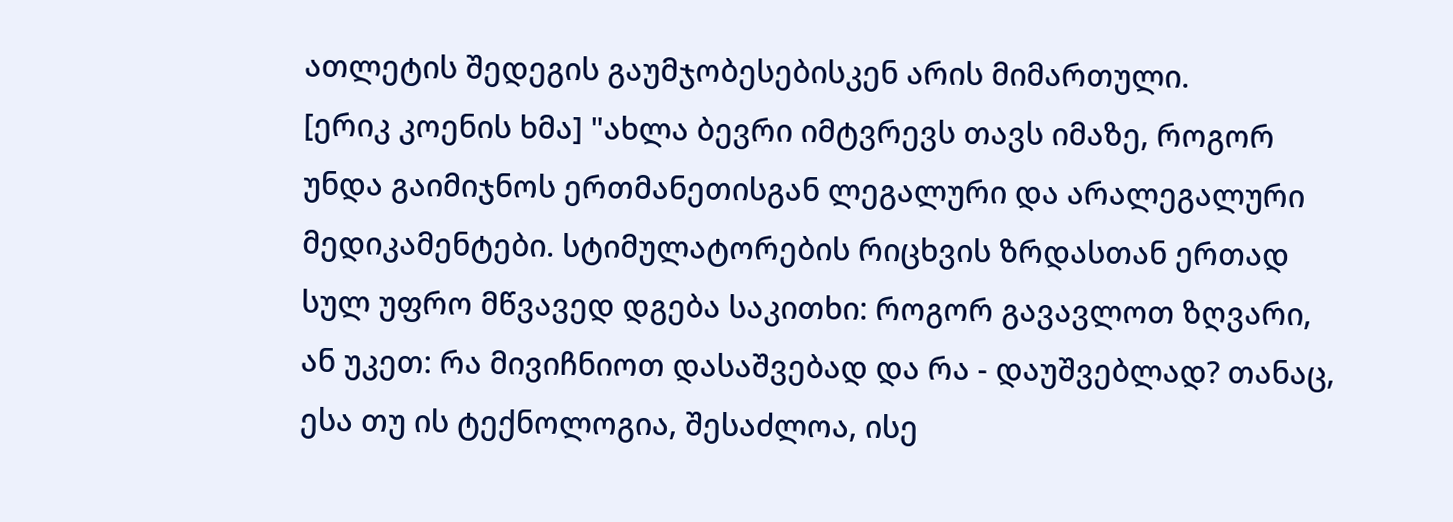ათლეტის შედეგის გაუმჯობესებისკენ არის მიმართული.
[ერიკ კოენის ხმა] "ახლა ბევრი იმტვრევს თავს იმაზე, როგორ უნდა გაიმიჯნოს ერთმანეთისგან ლეგალური და არალეგალური მედიკამენტები. სტიმულატორების რიცხვის ზრდასთან ერთად სულ უფრო მწვავედ დგება საკითხი: როგორ გავავლოთ ზღვარი, ან უკეთ: რა მივიჩნიოთ დასაშვებად და რა - დაუშვებლად? თანაც, ესა თუ ის ტექნოლოგია, შესაძლოა, ისე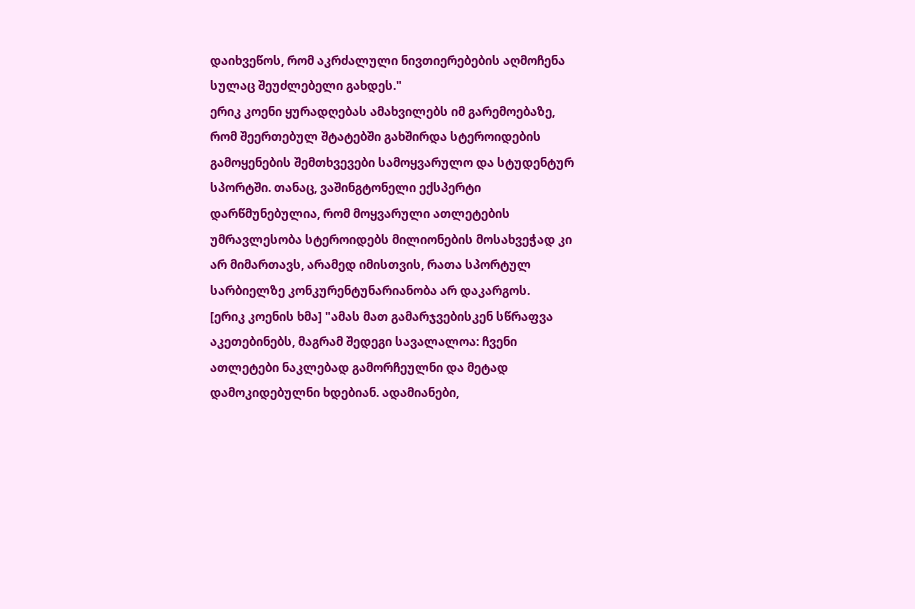დაიხვეწოს, რომ აკრძალული ნივთიერებების აღმოჩენა სულაც შეუძლებელი გახდეს."
ერიკ კოენი ყურადღებას ამახვილებს იმ გარემოებაზე, რომ შეერთებულ შტატებში გახშირდა სტეროიდების გამოყენების შემთხვევები სამოყვარულო და სტუდენტურ სპორტში. თანაც, ვაშინგტონელი ექსპერტი დარწმუნებულია, რომ მოყვარული ათლეტების უმრავლესობა სტეროიდებს მილიონების მოსახვეჭად კი არ მიმართავს, არამედ იმისთვის, რათა სპორტულ სარბიელზე კონკურენტუნარიანობა არ დაკარგოს.
[ერიკ კოენის ხმა] "ამას მათ გამარჯვებისკენ სწრაფვა აკეთებინებს, მაგრამ შედეგი სავალალოა: ჩვენი ათლეტები ნაკლებად გამორჩეულნი და მეტად დამოკიდებულნი ხდებიან. ადამიანები,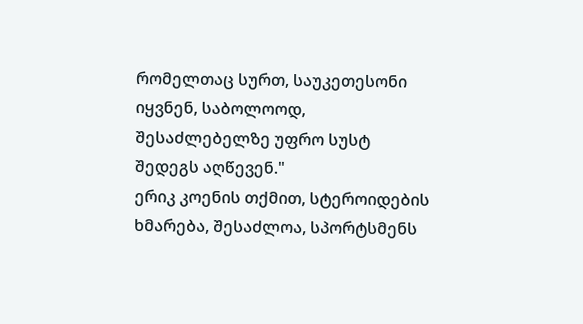რომელთაც სურთ, საუკეთესონი იყვნენ, საბოლოოდ, შესაძლებელზე უფრო სუსტ შედეგს აღწევენ."
ერიკ კოენის თქმით, სტეროიდების ხმარება, შესაძლოა, სპორტსმენს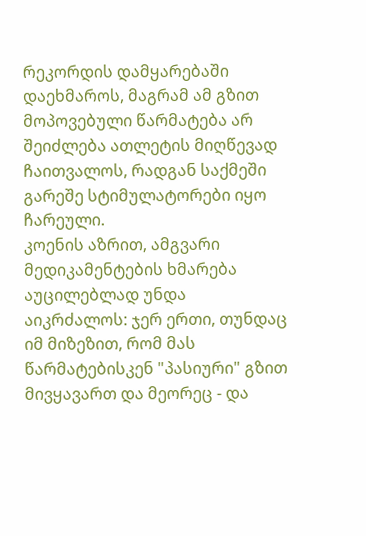რეკორდის დამყარებაში დაეხმაროს, მაგრამ ამ გზით მოპოვებული წარმატება არ შეიძლება ათლეტის მიღწევად ჩაითვალოს, რადგან საქმეში გარეშე სტიმულატორები იყო ჩარეული.
კოენის აზრით, ამგვარი მედიკამენტების ხმარება აუცილებლად უნდა აიკრძალოს: ჯერ ერთი, თუნდაც იმ მიზეზით, რომ მას წარმატებისკენ "პასიური" გზით მივყავართ და მეორეც - და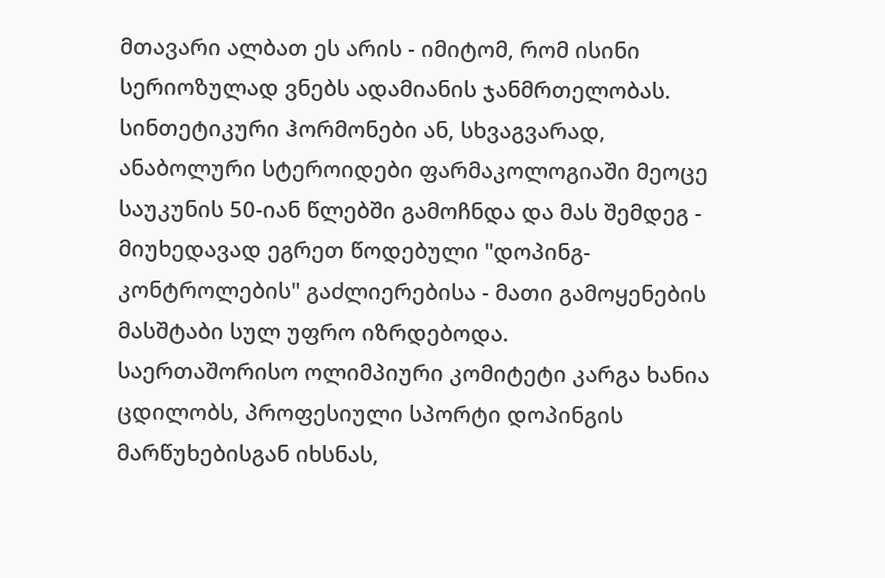მთავარი ალბათ ეს არის - იმიტომ, რომ ისინი სერიოზულად ვნებს ადამიანის ჯანმრთელობას.
სინთეტიკური ჰორმონები ან, სხვაგვარად, ანაბოლური სტეროიდები ფარმაკოლოგიაში მეოცე საუკუნის 50-იან წლებში გამოჩნდა და მას შემდეგ - მიუხედავად ეგრეთ წოდებული "დოპინგ-კონტროლების" გაძლიერებისა - მათი გამოყენების მასშტაბი სულ უფრო იზრდებოდა.
საერთაშორისო ოლიმპიური კომიტეტი კარგა ხანია ცდილობს, პროფესიული სპორტი დოპინგის მარწუხებისგან იხსნას,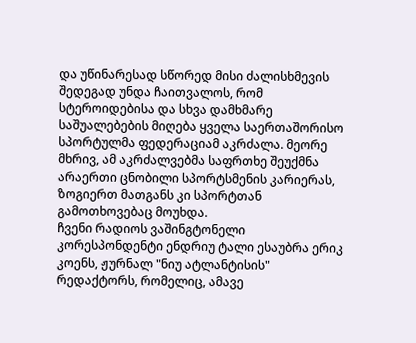და უწინარესად სწორედ მისი ძალისხმევის შედეგად უნდა ჩაითვალოს, რომ სტეროიდებისა და სხვა დამხმარე საშუალებების მიღება ყველა საერთაშორისო სპორტულმა ფედერაციამ აკრძალა. მეორე მხრივ, ამ აკრძალვებმა საფრთხე შეუქმნა არაერთი ცნობილი სპორტსმენის კარიერას, ზოგიერთ მათგანს კი სპორტთან გამოთხოვებაც მოუხდა.
ჩვენი რადიოს ვაშინგტონელი კორესპონდენტი ენდრიუ ტალი ესაუბრა ერიკ კოენს, ჟურნალ "ნიუ ატლანტისის" რედაქტორს, რომელიც, ამავე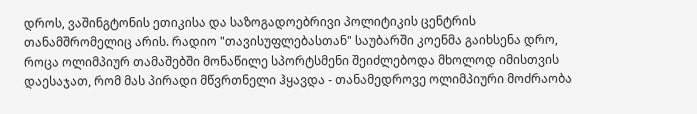დროს, ვაშინგტონის ეთიკისა და საზოგადოებრივი პოლიტიკის ცენტრის თანამშრომელიც არის. რადიო "თავისუფლებასთან" საუბარში კოენმა გაიხსენა დრო, როცა ოლიმპიურ თამაშებში მონაწილე სპორტსმენი შეიძლებოდა მხოლოდ იმისთვის დაესაჯათ, რომ მას პირადი მწვრთნელი ჰყავდა - თანამედროვე ოლიმპიური მოძრაობა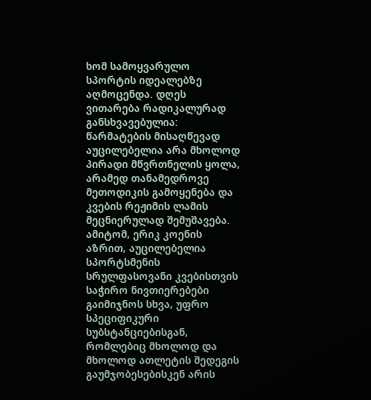ხომ სამოყვარულო სპორტის იდეალებზე აღმოცენდა. დღეს ვითარება რადიკალურად განსხვავებულია: წარმატების მისაღწევად აუცილებელია არა მხოლოდ პირადი მწვრთნელის ყოლა, არამედ თანამედროვე მეთოდიკის გამოყენება და კვების რეჟიმის ლამის მეცნიერულად შემუშავება. ამიტომ, ერიკ კოენის აზრით, აუცილებელია სპორტსმენის სრულფასოვანი კვებისთვის საჭირო ნივთიერებები გაიმიჯნოს სხვა, უფრო სპეციფიკური სუბსტანციებისგან, რომლებიც მხოლოდ და მხოლოდ ათლეტის შედეგის გაუმჯობესებისკენ არის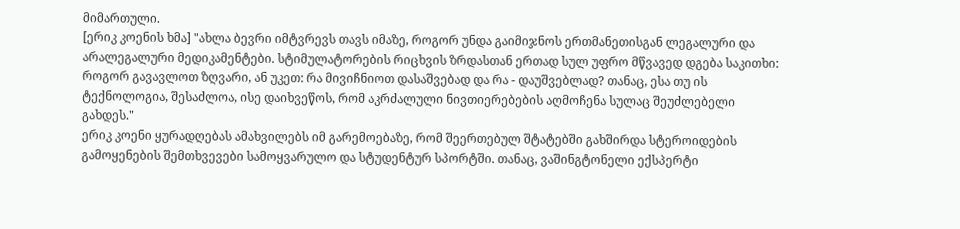მიმართული.
[ერიკ კოენის ხმა] "ახლა ბევრი იმტვრევს თავს იმაზე, როგორ უნდა გაიმიჯნოს ერთმანეთისგან ლეგალური და არალეგალური მედიკამენტები. სტიმულატორების რიცხვის ზრდასთან ერთად სულ უფრო მწვავედ დგება საკითხი: როგორ გავავლოთ ზღვარი, ან უკეთ: რა მივიჩნიოთ დასაშვებად და რა - დაუშვებლად? თანაც, ესა თუ ის ტექნოლოგია, შესაძლოა, ისე დაიხვეწოს, რომ აკრძალული ნივთიერებების აღმოჩენა სულაც შეუძლებელი გახდეს."
ერიკ კოენი ყურადღებას ამახვილებს იმ გარემოებაზე, რომ შეერთებულ შტატებში გახშირდა სტეროიდების გამოყენების შემთხვევები სამოყვარულო და სტუდენტურ სპორტში. თანაც, ვაშინგტონელი ექსპერტი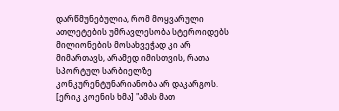დარწმუნებულია, რომ მოყვარული ათლეტების უმრავლესობა სტეროიდებს მილიონების მოსახვეჭად კი არ მიმართავს, არამედ იმისთვის, რათა სპორტულ სარბიელზე კონკურენტუნარიანობა არ დაკარგოს.
[ერიკ კოენის ხმა] "ამას მათ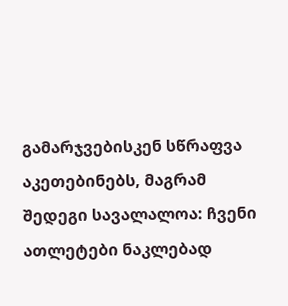გამარჯვებისკენ სწრაფვა აკეთებინებს, მაგრამ შედეგი სავალალოა: ჩვენი ათლეტები ნაკლებად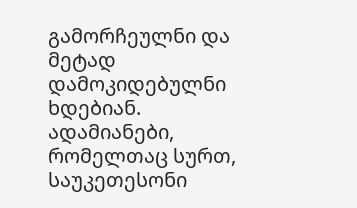გამორჩეულნი და მეტად დამოკიდებულნი ხდებიან. ადამიანები, რომელთაც სურთ, საუკეთესონი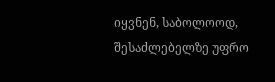იყვნენ, საბოლოოდ, შესაძლებელზე უფრო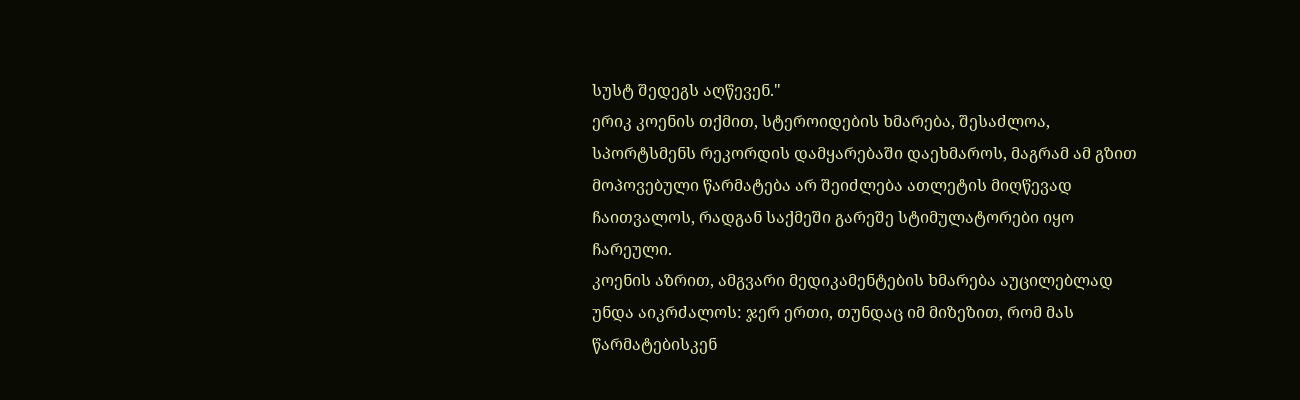სუსტ შედეგს აღწევენ."
ერიკ კოენის თქმით, სტეროიდების ხმარება, შესაძლოა, სპორტსმენს რეკორდის დამყარებაში დაეხმაროს, მაგრამ ამ გზით მოპოვებული წარმატება არ შეიძლება ათლეტის მიღწევად ჩაითვალოს, რადგან საქმეში გარეშე სტიმულატორები იყო ჩარეული.
კოენის აზრით, ამგვარი მედიკამენტების ხმარება აუცილებლად უნდა აიკრძალოს: ჯერ ერთი, თუნდაც იმ მიზეზით, რომ მას წარმატებისკენ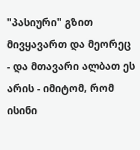"პასიური" გზით მივყავართ და მეორეც - და მთავარი ალბათ ეს არის - იმიტომ, რომ ისინი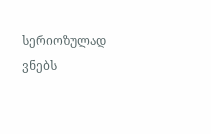სერიოზულად ვნებს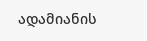ადამიანის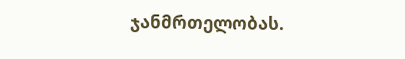ჯანმრთელობას.